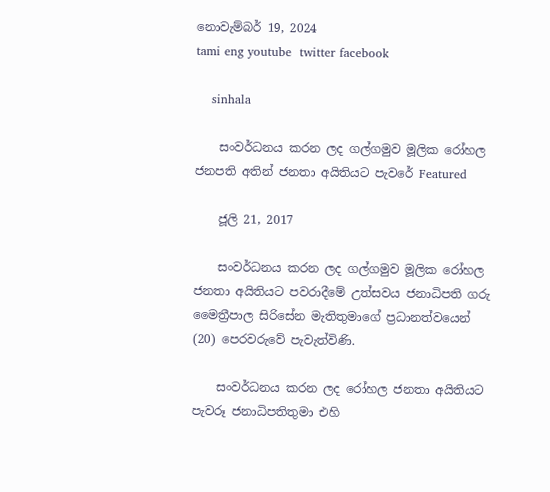නොවැම්බර් 19, 2024
tami eng youtube  twitter facebook

    sinhala

    සංවර්ධනය කරන ලද ගල්ගමුව මූලික රෝහල ජනපති අතින් ජනතා අයිතියට පැවරේ Featured

    ජූලි 21, 2017

    සංවර්ධනය කරන ලද ගල්ගමුව මූලික රෝහල ජනතා අයිතියට පවරාදීමේ උත්සවය ජනාධිපති ගරු මෛත්‍රීපාල සිරිසේන මැතිතුමාගේ ප්‍රධානත්වයෙන්   (20) පෙරවරුවේ පැවැත්විණි.

    සංවර්ධනය කරන ලද රෝහල ජනතා අයිතියට පැවරූ ජනාධිපතිතුමා එහි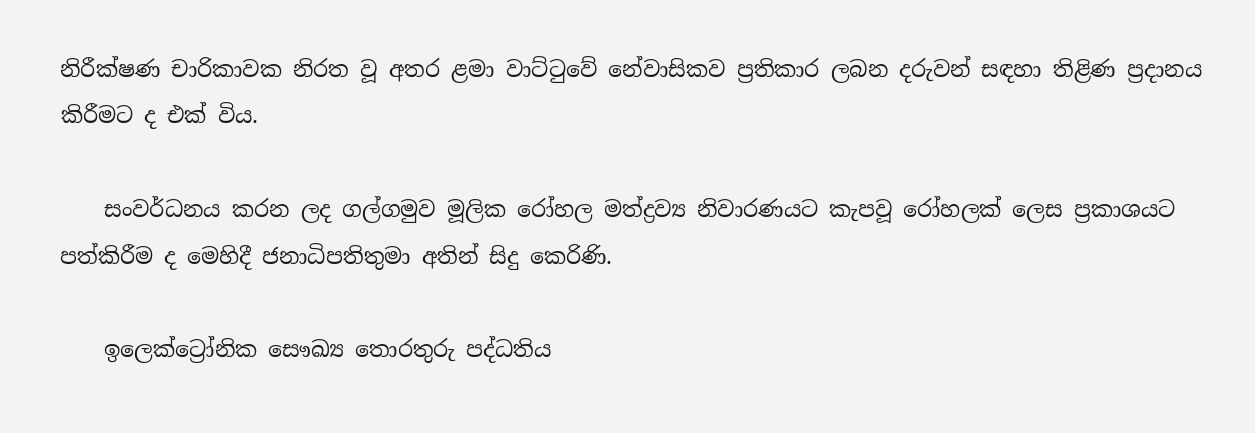නිරීක්ෂණ චාරිකාවක නිරත වූ අතර ළමා වාට්ටුවේ නේවාසිකව ප්‍රතිකාර ලබන දරුවන් සඳහා තිළිණ ප්‍රදානය කිරීමට ද එක් විය.

    සංවර්ධනය කරන ලද ගල්ගමුව මූලික රෝහල මත්ද්‍රව්‍ය නිවාරණයට කැපවූ රෝහලක් ලෙස ප්‍රකාශයට පත්කිරීම ද මෙහිදී ජනාධිපතිතුමා අතින් සිදු කෙරිණි.

    ඉලෙක්ට්‍රෝනික සෞඛ්‍ය තොරතුරු පද්ධතිය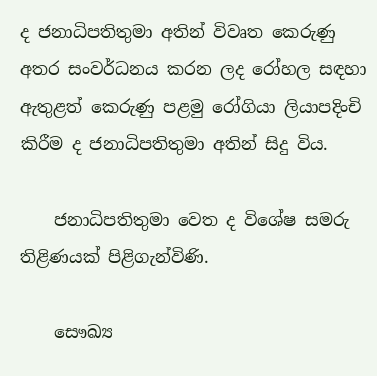ද ජනාධිපතිතුමා අතින් විවෘත කෙරුණු අතර සංවර්ධනය කරන ලද රෝහල සඳහා ඇතුළත් කෙරුණු පළමු රෝගියා ලියාපදිංචි කිරීම ද ජනාධිපතිතුමා අතින් සිදු විය.

    ජනාධිපතිතුමා වෙත ද විශේෂ සමරු තිළිණයක් පිළිගැන්විණි.

    සෞඛ්‍ය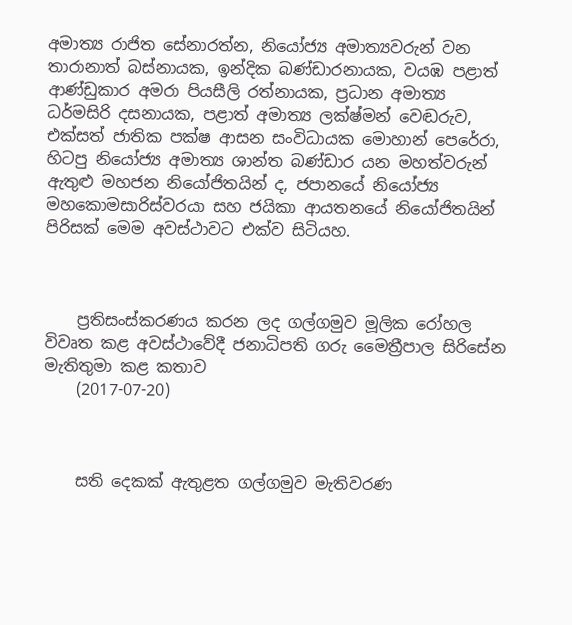අමාත්‍ය රාජිත සේනාරත්න, නියෝජ්‍ය අමාත්‍යවරුන් වන තාරානාත් බස්නායක, ඉන්දික බණ්ඩාරනායක, වයඹ පළාත් ආණ්ඩුකාර අමරා පියසීලි රත්නායක, ප්‍රධාන අමාත්‍ය ධර්මසිරි දසනායක, පළාත් අමාත්‍ය ලක්ෂ්මන් වෙඬරුව, එක්සත් ජාතික පක්ෂ ආසන සංවිධායක මොහාන් පෙරේරා, හිටපු නියෝජ්‍ය අමාත්‍ය ශාන්ත බණ්ඩාර යන මහත්වරුන් ඇතුළු මහජන නියෝජිතයින් ද, ජපානයේ නියෝජ්‍ය මහකොමසාරිස්වරයා සහ ජයිකා ආයතනයේ නියෝජිතයින් පිරිසක් මෙම අවස්ථාවට එක්ව සිටියහ.



    ප්‍රතිසංස්කරණය කරන ලද ගල්ගමුව මූලික රෝහල විවෘත කළ අවස්ථාවේදී ජනාධිපති ගරු මෛත්‍රීපාල සිරිසේන මැතිතුමා කළ කතාව
    (2017-07-20)



    සති දෙකක් ඇතුළත ගල්ගමුව මැතිවරණ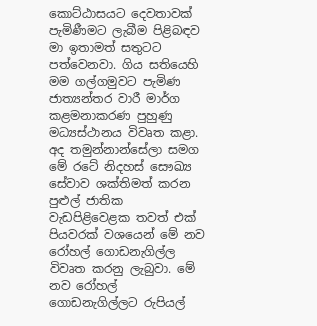කොට්ඨාසයට දෙවතාවක් පැමිණීමට ලැබීම පිළිබඳව මා ඉතාමත් සතුටට පත්වෙනවා. ගිය සතියෙහි මම ගල්ගමුවට පැමිණ ජාත්‍යන්තර වාරී මාර්ග කළමනාකරණ පුහුණු මධ්‍යස්ථානය විවෘත කළා. අද තමුන්නාන්සේලා සමග මේ රටේ නිදහස් සෞඛ්‍ය සේවාව ශක්තිමත් කරන පුළුල් ජාතික වැඩපිළිවෙළක තවත් එක් පියවරක් වශයෙන් මේ නව රෝහල් ගොඩනැගිල්ල විවෘත කරනු ලැබුවා. මේ නව රෝහල් ගොඩනැගිල්ලට රුපියල්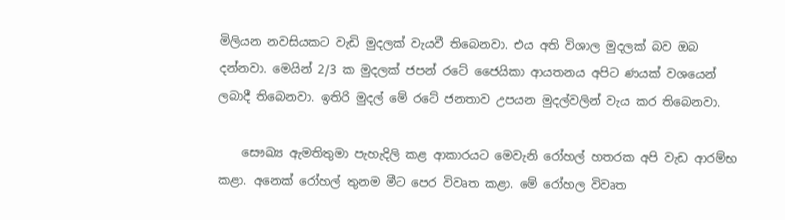මිලියන නවසියකට වැඩි මුදලක් වැයවී තිබෙනවා. එය අති විශාල මුදලක් බව ඔබ දන්නවා. මෙයින් 2/3 ක මුදලක් ජපන් රටේ ජෛයිකා ආයතනය අපිට ණයක් වශයෙන් ලබාදී තිබෙනවා. ඉතිරි මුදල් මේ රටේ ජනතාව උපයන මුදල්වලින් වැය කර තිබෙනවා.

    සෞඛ්‍ය ඇමතිතුමා පැහැදිලි කළ ආකාරයට මෙවැනි රෝහල් හතරක අපි වැඩ ආරම්භ කළා. අනෙක් රෝහල් තුනම මීට පෙර විවෘත කළා. මේ රෝහල විවෘත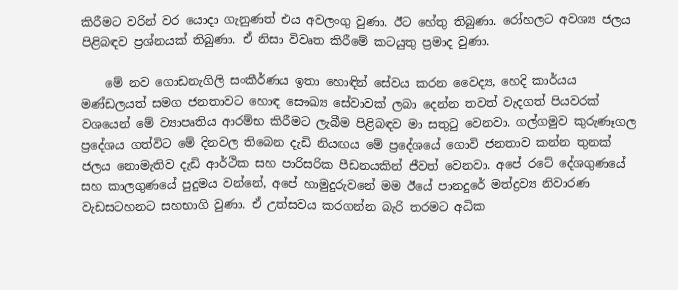කිරීමට වරින් වර යොදා ගැනුණත් එය අවලංගු වුණා. ඊට හේතු තිබුණා. රෝහලට අවශ්‍ය ජලය පිළිබඳව ප්‍රශ්නයක් තිබුණා. ඒ නිසා විවෘත කිරීමේ කටයුතු ප්‍රමාද වුණා.

    මේ නව ගොඩනැගිලි සංකීර්ණය ඉතා හොඳින් සේවය කරන වෛද්‍ය, හෙදි කාර්යය මණ්ඩලයත් සමග ජනතාවට හොඳ සෞඛ්‍ය සේවාවක් ලබා දෙන්න තවත් වැදගත් පියවරක් වශයෙන් මේ ව්‍යාපෘතිය ආරම්භ කිරීමට ලැබීම පිළිබඳව මා සතුටු වෙනවා. ගල්ගමුව කුරුණෑගල ප්‍රදේශය ගත්විට මේ දිනවල තිබෙන දැඩි නියඟය මේ ප්‍රදේශයේ ගොවි ජනතාව කන්න තුනක් ජලය නොමැතිව දැඩි ආර්ථික සහ පාරිසරික පීඩනයකින් ජීවත් වෙනවා. අපේ රටේ දේශගුණයේ සහ කාලගුණයේ පුදුමය වන්නේ, අපේ හාමුදුරුවනේ මම ඊයේ පානදුරේ මත්ද්‍රව්‍ය නිවාරණ වැඩසටහනට සහභාගි වුණා. ඒ උත්සවය කරගන්න බැරි තරමට අධික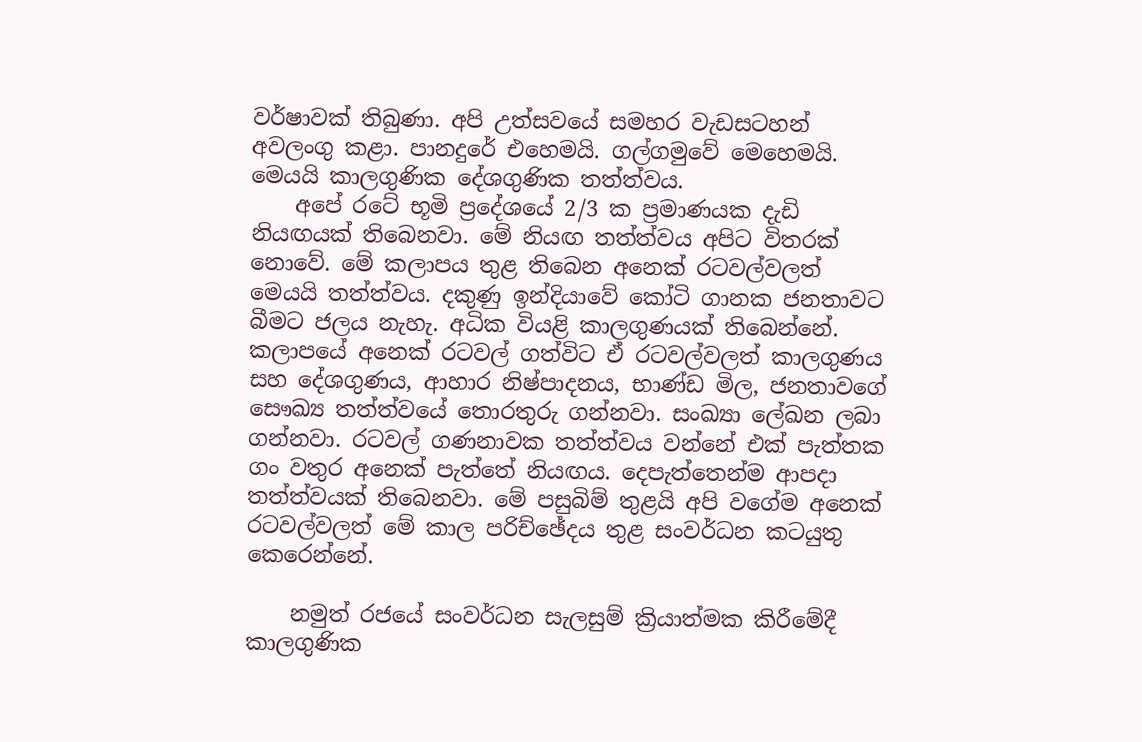වර්ෂාවක් තිබුණා. අපි උත්සවයේ සමහර වැඩසටහන් අවලංගු කළා. පානදුරේ එහෙමයි. ගල්ගමුවේ මෙහෙමයි. මෙයයි කාලගුණික දේශගුණික තත්ත්වය.
    අපේ රටේ භූමි ප්‍රදේශයේ 2/3 ක ප්‍රමාණයක දැඩි නියඟයක් තිබෙනවා. මේ නියඟ තත්ත්වය අපිට විතරක් නොවේ. මේ කලාපය තුළ තිබෙන අනෙක් රටවල්වලත් මෙයයි තත්ත්වය. දකුණු ඉන්දියාවේ කෝටි ගානක ජනතාවට බීමට ජලය නැහැ. අධික වියළි කාලගුණයක් තිබෙන්නේ. කලාපයේ අනෙක් රටවල් ගත්විට ඒ රටවල්වලත් කාලගුණය සහ දේශගුණය, ආහාර නිෂ්පාදනය, භාණ්ඩ මිල, ජනතාවගේ සෞඛ්‍ය තත්ත්වයේ තොරතුරු ගන්නවා. සංඛ්‍යා ලේඛන ලබා ගන්නවා. රටවල් ගණනාවක තත්ත්වය වන්නේ එක් පැත්තක ගං වතුර අනෙක් පැත්තේ නියඟය. දෙපැත්තෙන්ම ආපදා තත්ත්වයක් තිබෙනවා. මේ පසුබිම් තුළයි අපි වගේම අනෙක් රටවල්වලත් මේ කාල පරිච්ඡේදය තුළ සංවර්ධන කටයුතු කෙරෙන්නේ.

    නමුත් රජයේ සංවර්ධන සැලසුම් ක්‍රියාත්මක කිරීමේදී කාලගුණික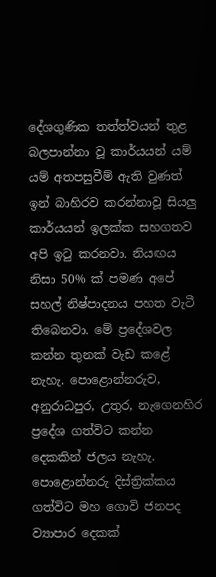දේශගුණික තත්ත්වයන් තුළ බලපාන්නා වූ කාර්යයන් යම් යම් අතපසුවීම් ඇති වුණත් ඉන් බාහිරව කරන්නාවූ සියලු කාර්යයන් ඉලක්ක සහගතව අපි ඉටු කරනවා. නියඟය නිසා 50% ක් පමණ අපේ සහල් නිෂ්පාදනය පහත වැටී තිබෙනවා. මේ ප්‍රදේශවල කන්න තුනක් වැඩ කළේ නැහැ. පොළොන්නරුව, අනුරාධපුර, උතුර, නැගෙනහිර ප්‍රදේශ ගත්විට කන්න දෙකකින් ජලය නැහැ. පොළොන්නරු දිස්ත්‍රික්කය ගත්විට මහ ගොවි ජනපද ව්‍යාපාර දෙකක්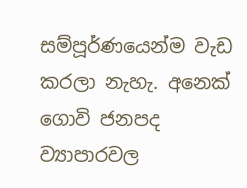සම්පූර්ණයෙන්ම වැඩ කරලා නැහැ. අනෙක් ගොවි ජනපද ව්‍යාපාරවල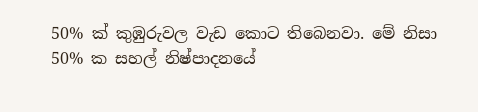50% ක් කුඹුරුවල වැඩ කොට තිබෙනවා. මේ නිසා 50% ක සහල් නිෂ්පාදනයේ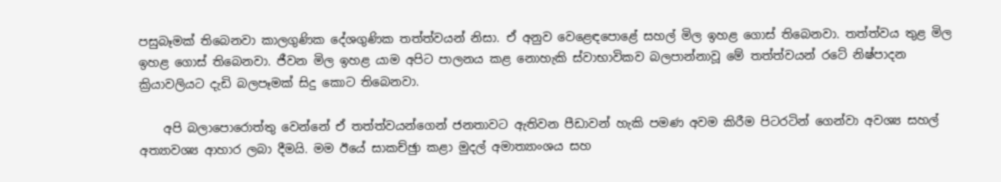පසුබෑමක් තිබෙනවා කාලගුණික දේශගුණික තත්ත්වයන් නිසා. ඒ අනුව වෙළෙඳපොළේ සහල් මිල ඉහළ ගොස් තිබෙනවා. තත්ත්වය තුළ මිල ඉහළ ගොස් තිබෙනවා. ජීවන මිල ඉහළ යාම අපිට පාලනය කළ නොහැකි ස්වාභාවිකව බලපාන්නාවූ මේ තත්ත්වයන් රටේ නිෂ්පාදන ක්‍රියාවලියට දැඩි බලපෑමක් සිදු කොට තිබෙනවා.

    අපි බලාපොරොත්තු වෙන්නේ ඒ තත්ත්වයන්ගෙන් ජනතාවට ඇතිවන පීඩාවන් හැකි පමණ අවම කිරීම පිටරටින් ගෙන්වා අවශ්‍ය සහල් අත්‍යාවශ්‍ය ආහාර ලබා දීමයි. මම ඊයේ සාකච්ඡුා කළා මුදල් අමාත්‍යාංශය සහ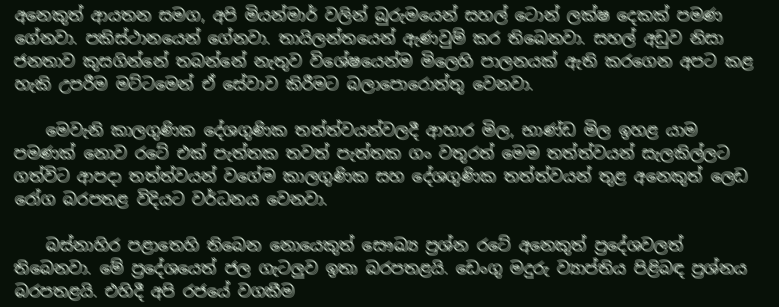අනෙකුත් ආයතන සමග, අපි මියන්මාර් වලින් බුරුමයෙන් සහල් ටොන් ලක්ෂ දෙකක් පමණ ගේනවා. පකිස්ථානයෙන් ගේනවා. තායිලන්තයෙන් ඇණවුම් කර තිබෙනවා. සහල් අඩුව නිසා ජනතාව කුසගින්නේ තබන්නේ නැතුව විශේෂයෙන්ම මිලෙහි පාලනයක් ඇති කරගෙන අපට කළ හැකි උපරීම මට්ටමෙන් ඒ සේවාව කිරීමට බලාපොරොත්තු වෙනවා.

    මෙවැනි කාලගුණික දේශගුණික තත්ත්වයන්වලදී ආහාර මිල, භාණ්ඩ මිල ඉහළ යාම පමණක් නොව රටේ එක් පැත්තක තවත් පැත්තක ගං වතුරත් මෙම තත්ත්වයන් සැලකිල්ලට ගත්විට ආපදා තත්ත්වයන් වගේම කාලගුණික සහ දේශගුණික තත්ත්වයන් තුළ අනෙකුත් ලෙඩ රෝග බරපතළ විදියට වර්ධනය වෙනවා.

    බස්නාහිර පළාතෙහි තිබෙන නොයෙකුත් සෞඛ්‍ය ප්‍රශ්න රටේ අනෙකුත් ප්‍රදේශවලත් තිබෙනවා. මේ ප්‍රදේශයෙත් ජල ගැටලුව ඉතා බරපතළයි. ඩෙංගු මදුරු ව්‍යාප්තිය පිළිබඳ ප්‍රශ්නය බරපතළයි. එහිදී අපි රජයේ වගකීම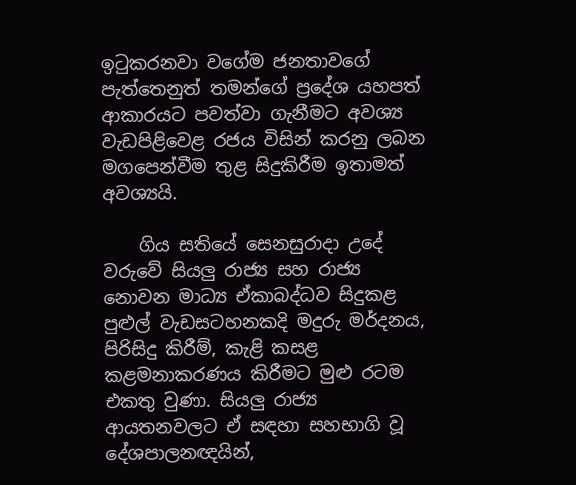ඉටුකරනවා වගේම ජනතාවගේ පැත්තෙනුත් තමන්ගේ ප්‍රදේශ යහපත් ආකාරයට පවත්වා ගැනීමට අවශ්‍ය වැඩපිළිවෙළ රජය විසින් කරනු ලබන මගපෙන්වීම තුළ සිදුකිරීම ඉතාමත් අවශ්‍යයි.

    ගිය සතියේ සෙනසුරාදා උදේ වරුවේ සියලු රාජ්‍ය සහ රාජ්‍ය නොවන මාධ්‍ය ඒකාබද්ධව සිදුකළ පුළුල් වැඩසටහනකදි මදුරු මර්දනය, පිරිසිදු කිරීම්, කැළි කසළ කළමනාකරණය කිරීමට මුළු රටම එකතු වුණා. සියලු රාජ්‍ය ආයතනවලට ඒ සඳහා සහභාගි වූ දේශපාලනඥයින්,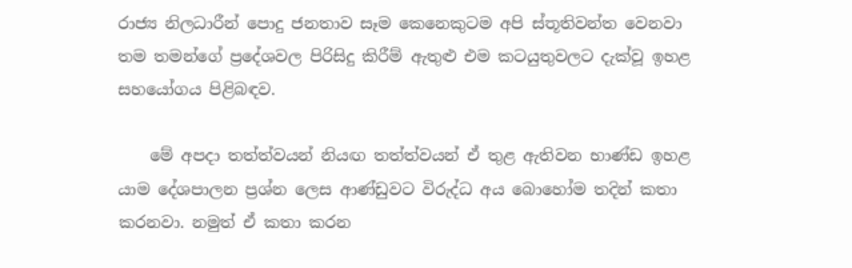රාජ්‍ය නිලධාරීන් පොදු ජනතාව සෑම කෙනෙකුටම අපි ස්තූතිවන්ත වෙනවා තම තමන්ගේ ප්‍රදේශවල පිරිසිදු කිරීම් ඇතුළු එම කටයුතුවලට දැක්වූ ඉහළ සහයෝගය පිළිබඳව.

    මේ අපදා තත්ත්වයන් නියඟ තත්ත්වයන් ඒ තුළ ඇතිවන භාණ්ඩ ඉහළ යාම දේශපාලන ප්‍රශ්න ලෙස ආණ්ඩුවට විරුද්ධ අය බොහෝම තදින් කතා කරනවා. නමුත් ඒ කතා කරන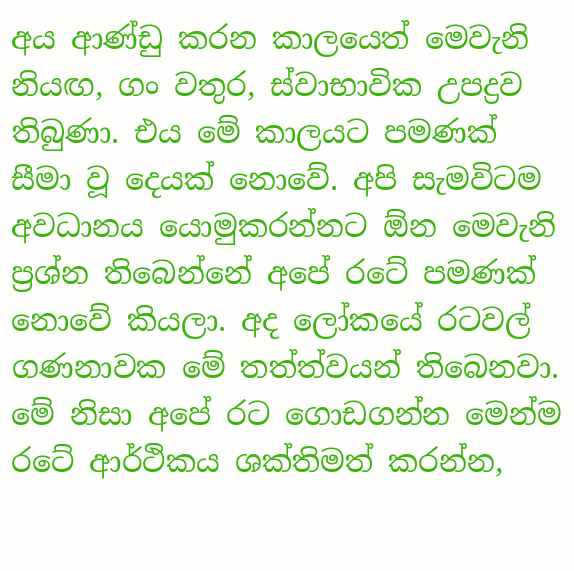අය ආණ්ඩු කරන කාලයෙත් මෙවැනි නියඟ, ගං වතුර, ස්වාභාවික උපද්‍රව තිබුණා. එය මේ කාලයට පමණක් සීමා වූ දෙයක් නොවේ. අපි සැමවිටම අවධානය යොමුකරන්නට ඕන මෙවැනි ප්‍රශ්න තිබෙන්නේ අපේ රටේ පමණක් නොවේ කියලා. අද ලෝකයේ රටවල් ගණනාවක මේ තත්ත්වයන් තිබෙනවා. මේ නිසා අපේ රට ගොඩගන්න මෙන්ම රටේ ආර්ථිකය ශක්තිමත් කරන්න,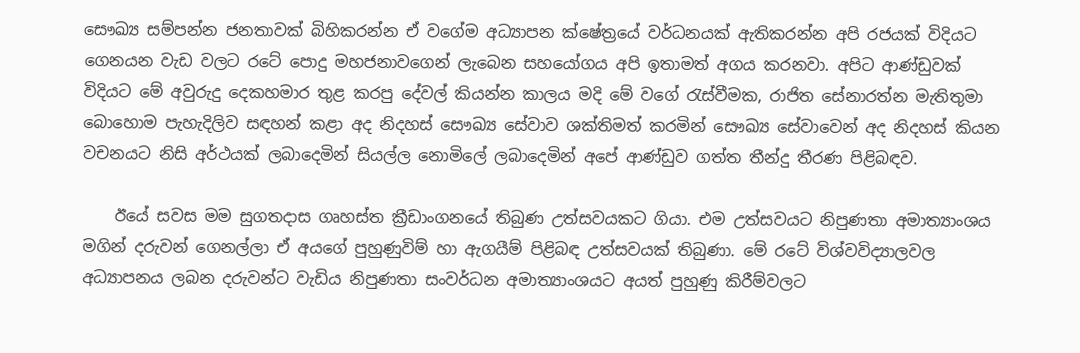සෞඛ්‍ය සම්පන්න ජනතාවක් බිහිකරන්න ඒ වගේම අධ්‍යාපන ක්ෂේත්‍රයේ වර්ධනයක් ඇතිකරන්න අපි රජයක් විදියට ගෙනයන වැඩ වලට රටේ පොදු මහජනාවගෙන් ලැබෙන සහයෝගය අපි ඉතාමත් අගය කරනවා. අපිට ආණ්ඩුවක් විදියට මේ අවුරුදු දෙකහමාර තුළ කරපු දේවල් කියන්න කාලය මදි මේ වගේ රැස්වීමක, රාජිත සේනාරත්න මැතිතුමා බොහොම පැහැදිලිව සඳහන් කළා අද නිදහස් සෞඛ්‍ය සේවාව ශක්තිමත් කරමින් සෞඛ්‍ය සේවාවෙන් අද නිදහස් කියන වචනයට නිසි අර්ථයක් ලබාදෙමින් සියල්ල නොමිලේ ලබාදෙමින් අපේ ආණ්ඩුව ගත්ත තීන්දු තීරණ පිළිබඳව.

    ඊයේ සවස මම සුගතදාස ගෘහස්ත ක්‍රීඩාංගනයේ තිබුණ උත්සවයකට ගියා. එම උත්සවයට නිපුණතා අමාත්‍යාංශය මගින් දරුවන් ගෙනල්ලා ඒ අයගේ පුහුණුවිම් හා ඇගයීම් පිළිබඳ උත්සවයක් තිබුණා. මේ රටේ විශ්වවිද්‍යාලවල අධ්‍යාපනය ලබන දරුවන්ට වැඩිය නිපුණතා සංවර්ධන අමාත්‍යාංශයට අයත් පුහුණු කිරීම්වලට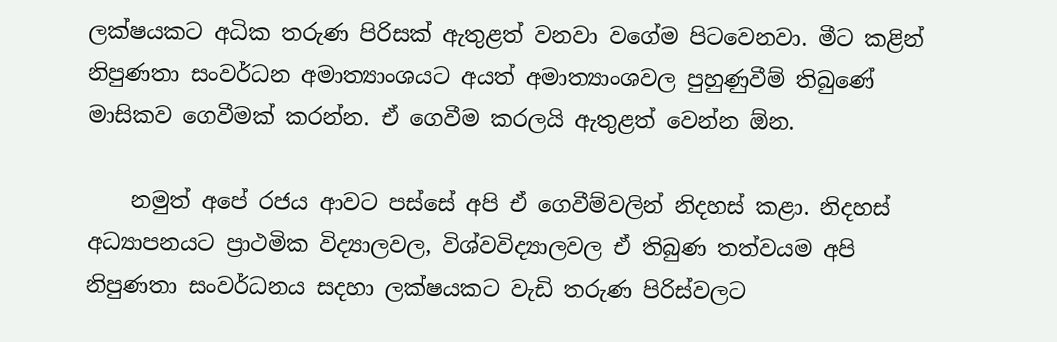ලක්ෂයකට අධික තරුණ පිරිසක් ඇතුළත් වනවා වගේම පිටවෙනවා. මීට කළින් නිපුණතා සංවර්ධන අමාත්‍යාංශයට අයත් අමාත්‍යාංශවල පුහුණුවීම් තිබුණේ මාසිකව ගෙවීමක් කරන්න. ඒ ගෙවීම කරලයි ඇතුළත් වෙන්න ඕන.

    නමුත් අපේ රජය ආවට පස්සේ අපි ඒ ගෙවීම්වලින් නිදහස් කළා. නිදහස් අධ්‍යාපනයට ප්‍රාථමික විද්‍යාලවල, විශ්වවිද්‍යාලවල ඒ තිබුණ තත්වයම අපි නිපුණතා සංවර්ධනය සදහා ලක්ෂයකට වැඩි තරුණ පිරිස්වලට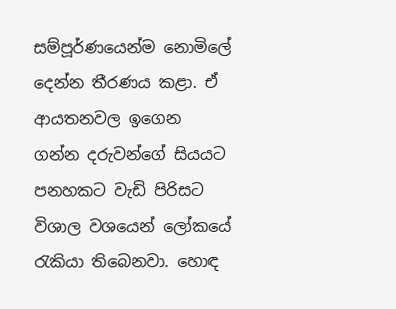සම්පූර්ණයෙන්ම නොමිලේ දෙන්න තීරණය කළා. ඒ ආයතනවල ඉගෙන ගන්න දරුවන්ගේ සියයට පනහකට වැඩි පිරිසට විශාල වශයෙන් ලෝකයේ රැකියා තිබෙනවා. හොඳ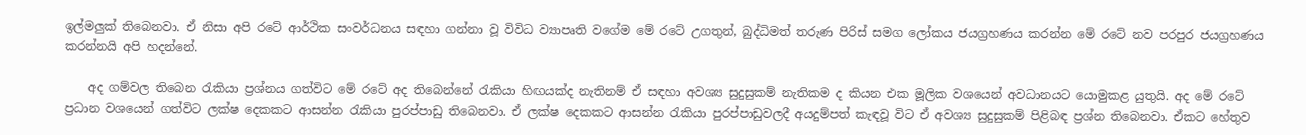ඉල්මලුක් තිබෙනවා. ඒ නිසා අපි රටේ ආර්ථික සංවර්ධනය සඳහා ගන්නා වූ විවිධ ව්‍යාපෘති වගේම මේ රටේ උගතුන්, බුද්ධිමත් තරුණ පිරිස් සමග ලෝකය ජයග්‍රහණය කරන්න මේ රටේ නව පරපුර ජයග්‍රහණය කරන්නයි අපි හදන්නේ.

    අද ගම්වල තිබෙන රැකියා ප්‍රශ්නය ගත්විට මේ රටේ අද තිබෙන්නේ රැකියා හිඟයක්ද නැතිනම් ඒ සඳහා අවශ්‍ය සුදුසුකම් නැතිකම ද කියන එක මූලික වශයෙන් අවධානයට යොමුකළ යුතුයි. අද මේ රටේ ප්‍රධාන වශයෙන් ගත්විට ලක්ෂ දෙකකට ආසන්න රැකියා පුරප්පාඩු තිබෙනවා. ඒ ලක්ෂ දෙකකට ආසන්න රැකියා පුරප්පාඩුවලදී අයදුම්පත් කැඳවූ විට ඒ අවශ්‍ය සුදුසුකම් පිළිබඳ ප්‍රශ්න තිබෙනවා. ඒකට හේතුව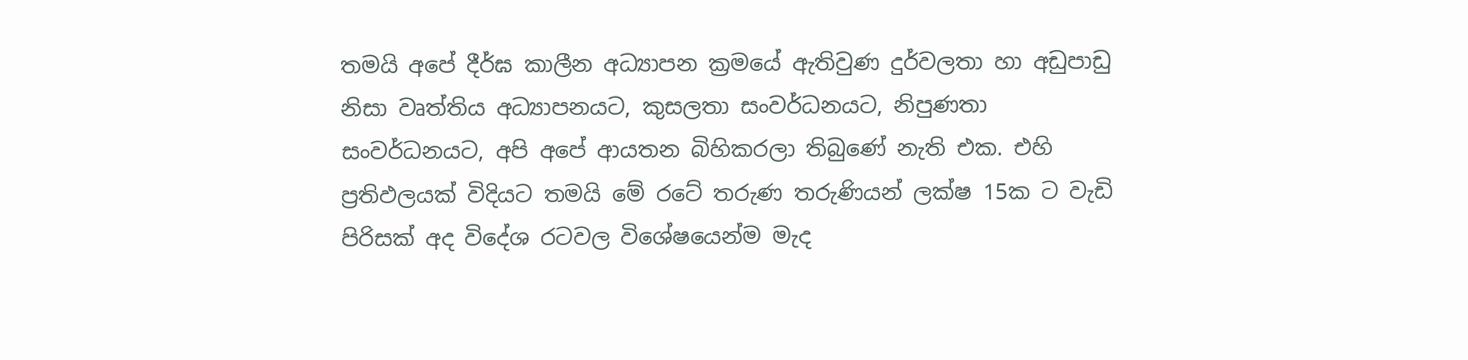තමයි අපේ දීර්ඝ කාලීන අධ්‍යාපන ක්‍රමයේ ඇතිවුණ දුර්වලතා හා අඩුපාඩු නිසා වෘත්තිය අධ්‍යාපනයට, කුසලතා සංවර්ධනයට, නිපුණතා සංවර්ධනයට, අපි අපේ ආයතන බිහිකරලා තිබුණේ නැති එක. එහි ප්‍රතිඵලයක් විදියට තමයි මේ රටේ තරුණ තරුණියන් ලක්ෂ 15ක ට වැඩි පිරිසක් අද විදේශ රටවල විශේෂයෙන්ම මැද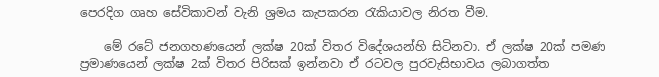පෙරදිග ගෘහ සේවිකාවන් වැනි ශ්‍රමය කැපකරන රැකියාවල නිරත වීම.

    මේ රටේ ජනගහණයෙන් ලක්ෂ 20ක් විතර විදේශයන්හි සිටිනවා. ඒ ලක්ෂ 20ක් පමණ ප්‍රමාණයෙන් ලක්ෂ 2ක් විතර පිරිසක් ඉන්නවා ඒ රටවල පුරවැසිභාවය ලබාගත්ත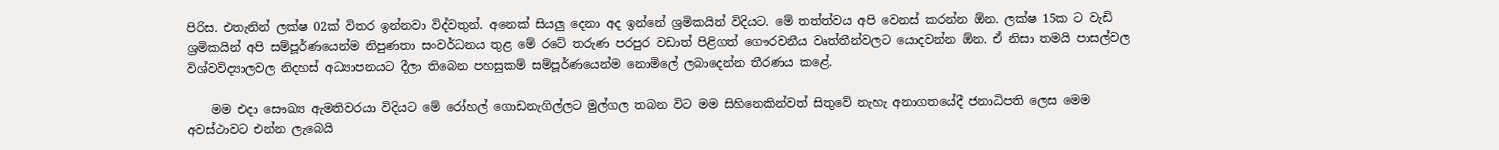පිරිස. එතැනින් ලක්ෂ 02ක් විතර ඉන්නවා විද්වතුන්. අනෙක් සියලු දෙනා අද ඉන්නේ ශ්‍රමිකයින් විදියට. මේ තත්ත්වය අපි වෙනස් කරන්න ඕන. ලක්ෂ 15ක ට වැඩි ශ්‍රමිකයින් අපි සම්පූර්ණයෙන්ම නිපුණතා සංවර්ධනය තුළ මේ රටේ තරුණ පරපුර වඩාත් පිළිගත් ගෞරවනීය වෘත්තීන්වලට යොදවන්න ඕන. ඒ නිසා තමයි පාසල්වල විශ්වවිද්‍යාලවල නිදහස් අධ්‍යාපනයට දීලා තිබෙන පහසුකම් සම්පූර්ණයෙන්ම නොමිලේ ලබාදෙන්න තීරණය කළේ.

    මම එදා සෞඛ්‍ය ඇමතිවරයා විදියට මේ රෝහල් ගොඩනැගිල්ලට මුල්ගල තබන විට මම සිහිනෙකින්වත් සිතුවේ නැහැ අනාගතයේදී ජනාධිපති ලෙස මෙම අවස්ථාවට එන්න ලැබෙයි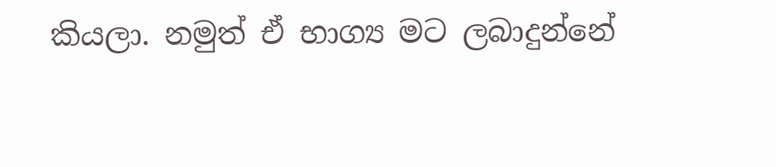කියලා. නමුත් ඒ භාග්‍ය මට ලබාදුන්නේ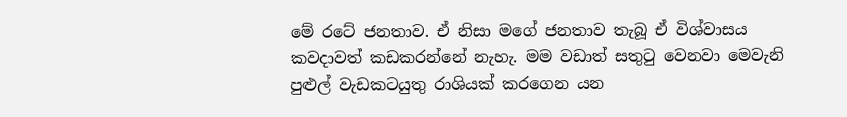මේ රටේ ජනතාව. ඒ නිසා මගේ ජනතාව තැබූ ඒ විශ්වාසය කවදාවත් කඩකරන්නේ නැහැ. මම වඩාත් සතුටු වෙනවා මෙවැනි පුළුල් වැඩකටයුතු රාශියක් කරගෙන යන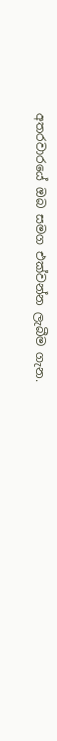අතරවාරයේ ඔබ සමග එක්වන්න ලැබීම ගැන.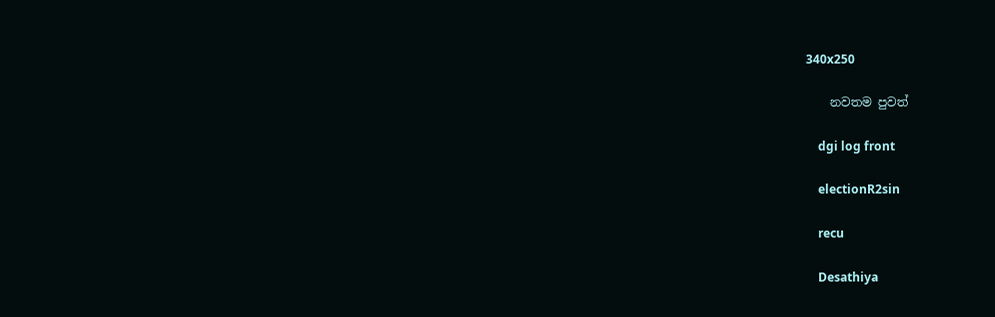340x250

    නවතම පුවත්

    dgi log front

    electionR2sin

    recu

    Desathiya